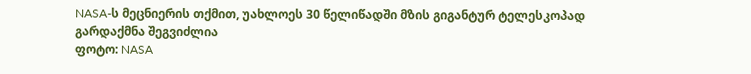NASA-ს მეცნიერის თქმით, უახლოეს 30 წელიწადში მზის გიგანტურ ტელესკოპად გარდაქმნა შეგვიძლია
ფოტო: NASA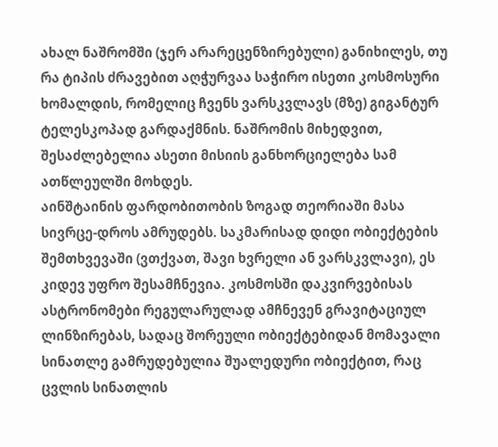ახალ ნაშრომში (ჯერ არარეცენზირებული) განიხილეს, თუ რა ტიპის ძრავებით აღჭურვაა საჭირო ისეთი კოსმოსური ხომალდის, რომელიც ჩვენს ვარსკვლავს (მზე) გიგანტურ ტელესკოპად გარდაქმნის. ნაშრომის მიხედვით, შესაძლებელია ასეთი მისიის განხორციელება სამ ათწლეულში მოხდეს.
აინშტაინის ფარდობითობის ზოგად თეორიაში მასა სივრცე-დროს ამრუდებს. საკმარისად დიდი ობიექტების შემთხვევაში (ვთქვათ, შავი ხვრელი ან ვარსკვლავი), ეს კიდევ უფრო შესამჩნევია. კოსმოსში დაკვირვებისას ასტრონომები რეგულარულად ამჩნევენ გრავიტაციულ ლინზირებას, სადაც შორეული ობიექტებიდან მომავალი სინათლე გამრუდებულია შუალედური ობიექტით, რაც ცვლის სინათლის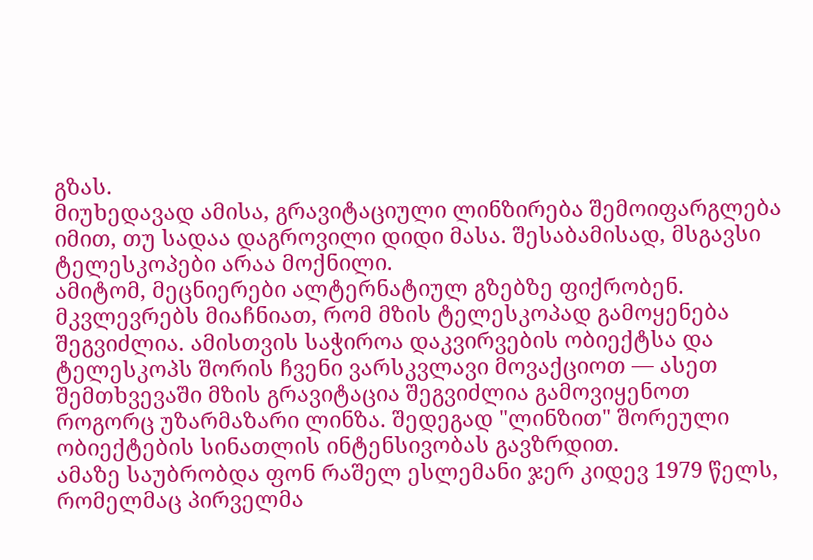გზას.
მიუხედავად ამისა, გრავიტაციული ლინზირება შემოიფარგლება იმით, თუ სადაა დაგროვილი დიდი მასა. შესაბამისად, მსგავსი ტელესკოპები არაა მოქნილი.
ამიტომ, მეცნიერები ალტერნატიულ გზებზე ფიქრობენ. მკვლევრებს მიაჩნიათ, რომ მზის ტელესკოპად გამოყენება შეგვიძლია. ამისთვის საჭიროა დაკვირვების ობიექტსა და ტელესკოპს შორის ჩვენი ვარსკვლავი მოვაქციოთ — ასეთ შემთხვევაში მზის გრავიტაცია შეგვიძლია გამოვიყენოთ როგორც უზარმაზარი ლინზა. შედეგად "ლინზით" შორეული ობიექტების სინათლის ინტენსივობას გავზრდით.
ამაზე საუბრობდა ფონ რაშელ ესლემანი ჯერ კიდევ 1979 წელს, რომელმაც პირველმა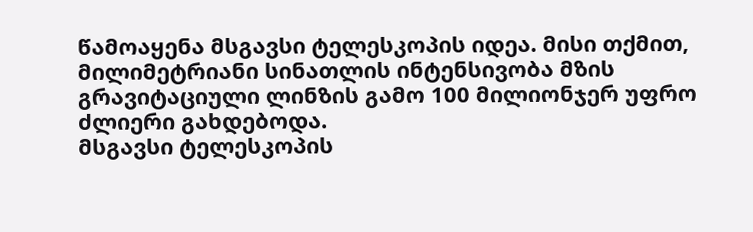წამოაყენა მსგავსი ტელესკოპის იდეა. მისი თქმით, მილიმეტრიანი სინათლის ინტენსივობა მზის გრავიტაციული ლინზის გამო 100 მილიონჯერ უფრო ძლიერი გახდებოდა.
მსგავსი ტელესკოპის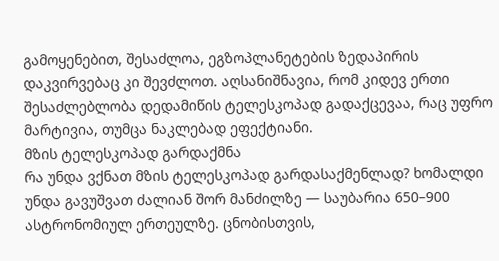გამოყენებით, შესაძლოა, ეგზოპლანეტების ზედაპირის დაკვირვებაც კი შევძლოთ. აღსანიშნავია, რომ კიდევ ერთი შესაძლებლობა დედამიწის ტელესკოპად გადაქცევაა, რაც უფრო მარტივია, თუმცა ნაკლებად ეფექტიანი.
მზის ტელესკოპად გარდაქმნა
რა უნდა ვქნათ მზის ტელესკოპად გარდასაქმენლად? ხომალდი უნდა გავუშვათ ძალიან შორ მანძილზე — საუბარია 650–900 ასტრონომიულ ერთეულზე. ცნობისთვის,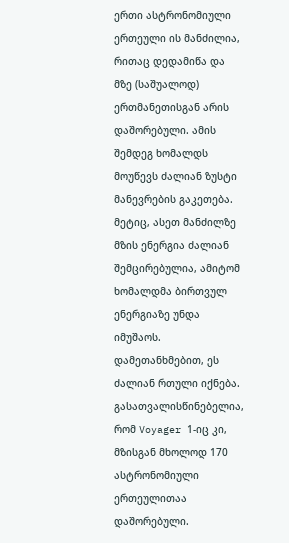ერთი ასტრონომიული ერთეული ის მანძილია, რითაც დედამიწა და მზე (საშუალოდ) ერთმანეთისგან არის დაშორებული. ამის შემდეგ ხომალდს მოუწევს ძალიან ზუსტი მანევრების გაკეთება. მეტიც, ასეთ მანძილზე მზის ენერგია ძალიან შემცირებულია, ამიტომ ხომალდმა ბირთვულ ენერგიაზე უნდა იმუშაოს.
დამეთანხმებით, ეს ძალიან რთული იქნება. გასათვალისწინებელია, რომ Voyager 1-იც კი, მზისგან მხოლოდ 170 ასტრონომიული ერთეულითაა დაშორებული.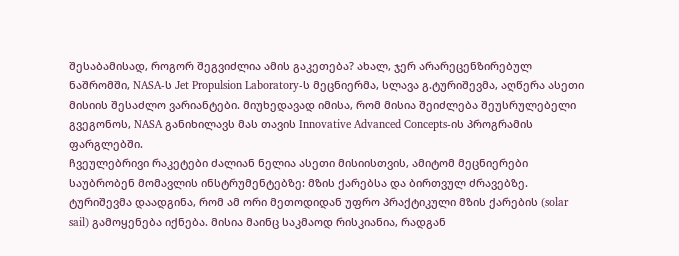შესაბამისად, როგორ შეგვიძლია ამის გაკეთება? ახალ, ჯერ არარეცენზირებულ ნაშრომში, NASA-ს Jet Propulsion Laboratory-ს მეცნიერმა, სლავა გ.ტურიშევმა, აღწერა ასეთი მისიის შესაძლო ვარიანტები. მიუხედავად იმისა, რომ მისია შეიძლება შეუსრულებელი გვეგონოს, NASA განიხილავს მას თავის Innovative Advanced Concepts-ის პროგრამის ფარგლებში.
ჩვეულებრივი რაკეტები ძალიან ნელია ასეთი მისიისთვის, ამიტომ მეცნიერები საუბრობენ მომავლის ინსტრუმენტებზე: მზის ქარებსა და ბირთვულ ძრავებზე.
ტურიშევმა დაადგინა, რომ ამ ორი მეთოდიდან უფრო პრაქტიკული მზის ქარების (solar sail) გამოყენება იქნება. მისია მაინც საკმაოდ რისკიანია, რადგან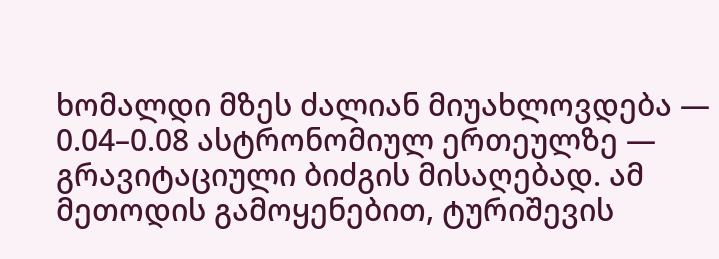ხომალდი მზეს ძალიან მიუახლოვდება — 0.04–0.08 ასტრონომიულ ერთეულზე — გრავიტაციული ბიძგის მისაღებად. ამ მეთოდის გამოყენებით, ტურიშევის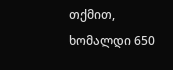თქმით, ხომალდი 650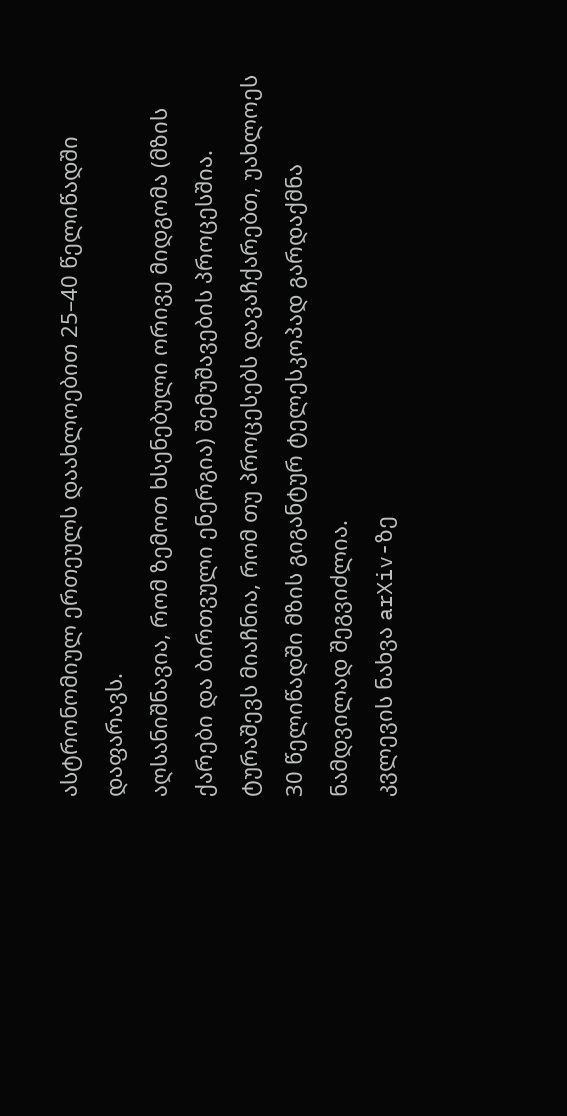ასტრონომიულ ერთეულს დაახლოებით 25–40 წელიწადში დაფარავს.
აღსანიშნავია, რომ ზემოთ ხსენებული ორივე მიდგომა (მზის ქარები და ბირთვული ენერგია) შემუშავების პროცესშია. ტურაშევს მიაჩნია, რომ თუ პროცესებს დავაჩქარებთ, უახლოეს 30 წელიწადში მზის გიგანტურ ტელესკოპად გარდაქმნა ნამდვილად შეგვიძლია.
კვლევის ნახვა arXiv-ზე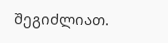შეგიძლიათ.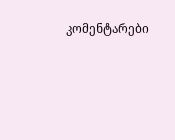კომენტარები